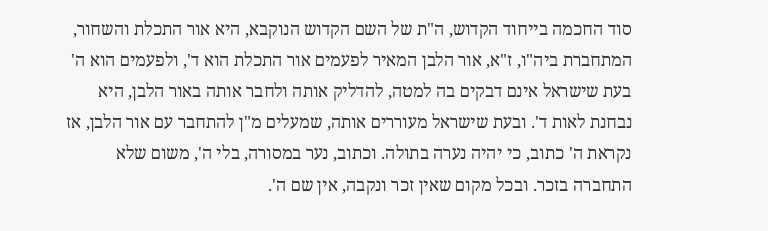סוד החכמה בייחוד הקדוש, ה"ת של השם הקדוש הנוקבא, היא אור התכלת והשחור, המתחברת ביה"ו, ז"א, אור הלבן המאיר לפעמים אור התכלת הוא ד', ולפעמים הוא ה' בעת שישראל אינם דבקים בה למטה, להדליק אותה ולחבר אותה באור הלבן, היא נבחנת לאות ד'. ובעת שישראל מעוררים אותה, שמעלים מ"ן להתחבר עם אור הלבן, אז נקראת ה' כתוב, כי יהיה נערה בתולה. וכתוב, נער במסורה, בלי ה', משום שלא התחברה בזכר. ובכל מקום שאין זכר ונקבה, אין שם ה'.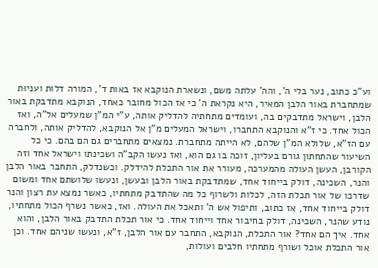וע"כ כתוב, נער בלי ה', והה' עלתה משם, ונשארת הנוקבא אז באות ד', המורה דלוּת ועניוּת שמתחברת באור הלבן המאיר, היא נקראת ה' כי אז הכול מחובר כאחד, הנוקבא מתדבקת באור הלבן, וישראל מתדבקים בה, ועומדים מתחתיה להדליק אותה, ע"י המ"ן שמעלים אל"ה, ואז הכול אחד. כי ז"א והנוקבא התחברו, וישראל המעלים מ"ן אל הנוקבא, להדליק אותה, ולחברה עם הז"א, שלולא המ"ן שלהם, לא הייתה מתחברת. נמצאים מתחברים גם הם בהם. כי כל השיעור שהתחתון גורם בעליון, זוכה בו גם הוא, ואז נעשו הקב"ה ושכינתו וישראל אחד וזה הקורבן, העשן העולה מהמערכה, מעורר את אור התכלת להידלק. וכשנדלק, התחבר באור הלבן והנר, השכינה, דולק בייחוד אחד, שמתדבקת באור הלבן ובעשן, ונעשו שלושתם אחד ומשום שדרכו של אור תכלת הזה, לכלות ולשרוף כל מה שהתדבק מתחתיו, כאשר נמצא עת רצון והנר דולק בייחוד אחד, אז כתוב, ותיפול אש ה' ותאכל את העולה. ואז, כאשר נשרף הכול מתחתיו, נודע שהנר, השכינה, דולק בחיבור אחד וייחוד אחד. כי אור תכלת התדבק באור הלבן, והוא אחד. איך הם אחד? אור התכלת, הנוקבא, התחבר עם אור הלבן, ז"א, ונעשו שניהם אחד. וכן אור התכלת אוכל ושורף מתחתיו חלבים ועולות,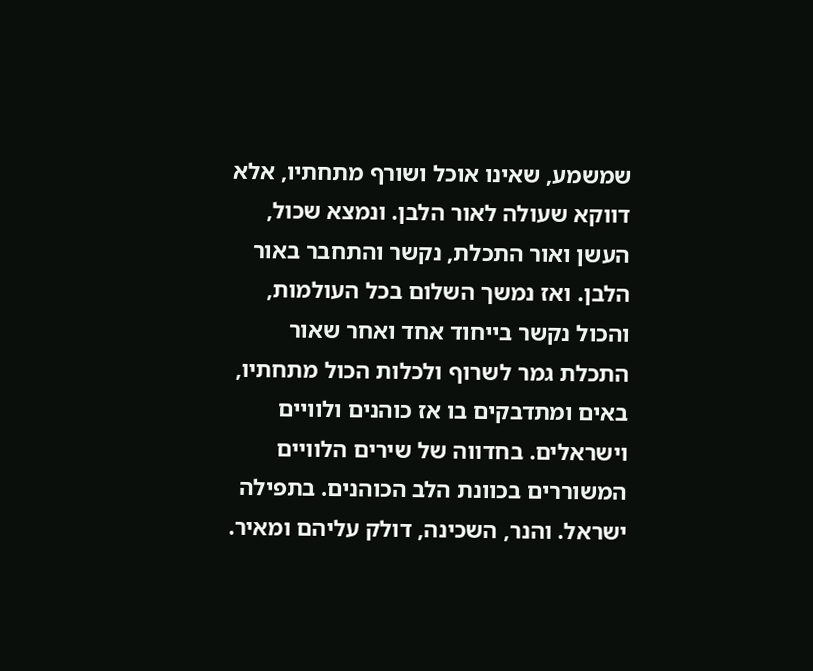שמשמע, שאינו אוכל ושורף מתחתיו, אלא דווקא שעולה לאור הלבן. ונמצא שכול, העשן ואור התכלת, נקשר והתחבר באור הלבן. ואז נמשך השלום בכל העולמות, והכול נקשר בייחוד אחד ואחר שאור התכלת גמר לשרוף ולכלות הכול מתחתיו, באים ומתדבקים בו אז כוהנים ולוויים וישראלים. בחדווה של שירים הלוויים המשוררים בכוונת הלב הכוהנים. בתפילה ישראל. והנר, השכינה, דולק עליהם ומאיר.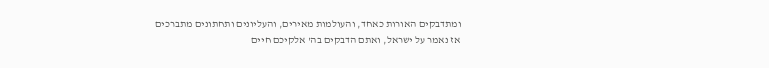ומתדבקים האורות כאחד, והעולמות מאירים, והעליונים ותחתונים מתברכים אז נאמר על ישראל, ואתם הדבקים בה' אלקיכם חיים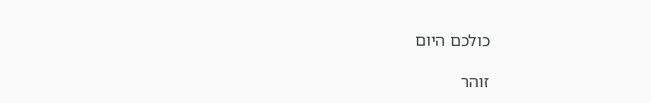כולכם היום

זוהר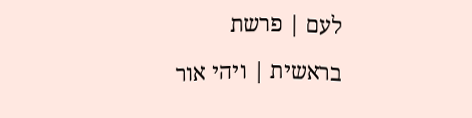לעם | פרשת בראשית | ויהי אור